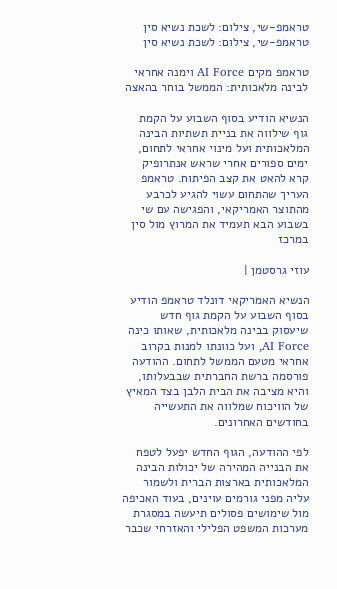טראמפ-שי, צילום: לשכת נשיא סין
טראמפ-שי, צילום: לשכת נשיא סין

טראמפ מקים AI Force וימנה אחראי לבינה מלאכותית: הממשל בוחר בהאצה

הנשיא הודיע בסוף השבוע על הקמת גוף שילווה את בניית תשתיות הבינה המלאכותית ועל מינוי אחראי לתחום, ימים ספורים אחרי שראש אנתרופיק קרא להאט את קצב הפיתוח. טראמפ העריך שהתחום עשוי להגיע לכרבע מהתוצר האמריקאי, והפגישה עם שי בשבוע הבא תעמיד את המרוץ מול סין במרכז

עוזי גרסטמן |

הנשיא האמריקאי דונלד טראמפ הודיע בסוף השבוע על הקמת גוף חדש שיעסוק בבינה מלאכותית, שאותו כינה AI Force, ועל כוונתו למנות בקרוב אחראי מטעם הממשל לתחום. ההודעה פורסמה ברשת החברתית שבבעלותו, והיא מציבה את הבית הלבן בצד המאיץ של הוויכוח שמלווה את התעשייה בחודשים האחרונים.

לפי ההודעה, הגוף החדש יפעל לטפח את הבנייה המהירה של יכולות הבינה המלאכותית בארצות הברית ולשמור עליה מפני גורמים עוינים, בעוד האכיפה מול שימושים פסולים תיעשה במסגרת מערכות המשפט הפלילי והאזרחי שכבר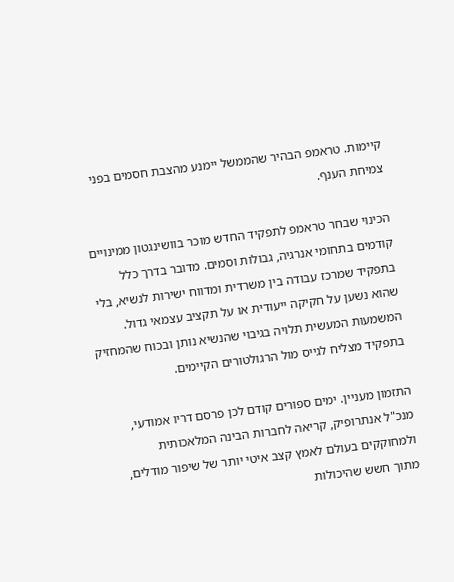קיימות. טראמפ הבהיר שהממשל יימנע מהצבת חסמים בפני צמיחת הענף.

הכינוי שבחר טראמפ לתפקיד החדש מוכר בוושינגטון ממינויים קודמים בתחומי אנרגיה, גבולות וסמים. מדובר בדרך כלל בתפקיד שמרכז עבודה בין משרדית ומדווח ישירות לנשיא, בלי שהוא נשען על חקיקה ייעודית או על תקציב עצמאי גדול. המשמעות המעשית תלויה בגיבוי שהנשיא נותן ובכוח שהמחזיק בתפקיד מצליח לגייס מול הרגולטורים הקיימים.

התזמון מעניין. ימים ספורים קודם לכן פרסם דריו אמודעי, מנכ"ל אנתרופיק, קריאה לחברות הבינה המלאכותית ולמחוקקים בעולם לאמץ קצב איטי יותר של שיפור מודלים, מתוך חשש שהיכולות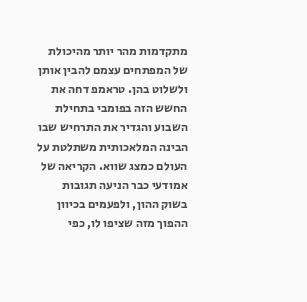מתקדמות מהר יותר מהיכולת של המפתחים עצמם להבין אותן ולשלוט בהן. טראמפ דחה את החשש הזה בפומבי בתחילת השבוע והגדיר את התרחיש שבו הבינה המלאכותית משתלטת על העולם כמצג שווא. הקריאה של אמודעי כבר הניעה תגובות בשוק ההון, ולפעמים בכיוון ההפוך מזה שציפו לו, כפי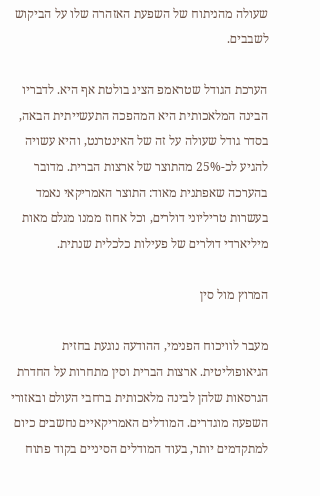שעולה מהניתוח של השפעת האזהרה שלו על הביקוש לשבבים.

הערכת הגודל שטראמפ הציג בולטת אף היא. לדבריו הבינה המלאכותית היא המהפכה התעשייתית הבאה, בסדר גודל שעולה על זה של האינטרנט, והיא עשויה להגיע לכ-25% מהתוצר של ארצות הברית. מדובר בהערכה שאפתנית מאוד: התוצר האמריקאי נאמד בעשרות טריליוני דולרים, וכל אחוז ממנו מגלם מאות מיליארדי דולרים של פעילות כלכלית שנתית.

המרוץ מול סין

מעבר לוויכוח הפנימי, ההודעה נוגעת בחזית הגיאופוליטית. ארצות הברית וסין מתחרות על החדרת הגרסאות שלהן לבינה מלאכותית ברחבי העולם ובאזורי השפעה מוגדרים. המודלים האמריקאיים נחשבים כיום למתקדמים יותר, בעוד המודלים הסיניים בקוד פתוח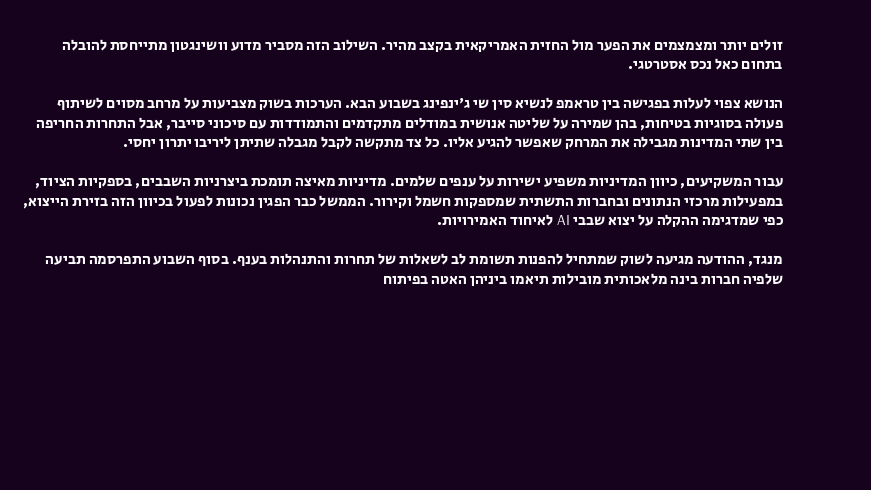זולים יותר ומצמצמים את הפער מול החזית האמריקאית בקצב מהיר. השילוב הזה מסביר מדוע וושינגטון מתייחסת להובלה בתחום כאל נכס אסטרטגי.

הנושא צפוי לעלות בפגישה בין טראמפ לנשיא סין שי ג'ינפינג בשבוע הבא. הערכות בשוק מצביעות על מרחב מסוים לשיתוף פעולה בסוגיות בטיחות, בהן שמירה על שליטה אנושית במודלים מתקדמים והתמודדות עם סיכוני סייבר, אבל התחרות החריפה בין שתי המדינות מגבילה את המרחק שאפשר להגיע אליו. כל צד מתקשה לקבל מגבלה שתיתן ליריבו יתרון יחסי.

עבור המשקיעים, כיוון המדיניות משפיע ישירות על ענפים שלמים. מדיניות מאיצה תומכת ביצרניות השבבים, בספקיות הציוד, במפעילות מרכזי הנתונים ובחברות התשתית שמספקות חשמל וקירור. הממשל כבר הפגין נכונות לפעול בכיוון הזה בזירת הייצוא, כפי שמדגימה ההקלה על יצוא שבבי AI לאיחוד האמירויות.

מנגד, ההודעה מגיעה לשוק שמתחיל להפנות תשומת לב לשאלות של תחרות והתנהלות בענף. בסוף השבוע התפרסמה תביעה שלפיה חברות בינה מלאכותית מובילות תיאמו ביניהן האטה בפיתוח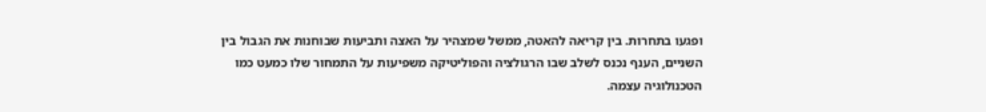ופגעו בתחרות. בין קריאה להאטה, ממשל שמצהיר על האצה ותביעות שבוחנות את הגבול בין השניים, הענף נכנס לשלב שבו הרגולציה והפוליטיקה משפיעות על התמחור שלו כמעט כמו הטכנולוגיה עצמה.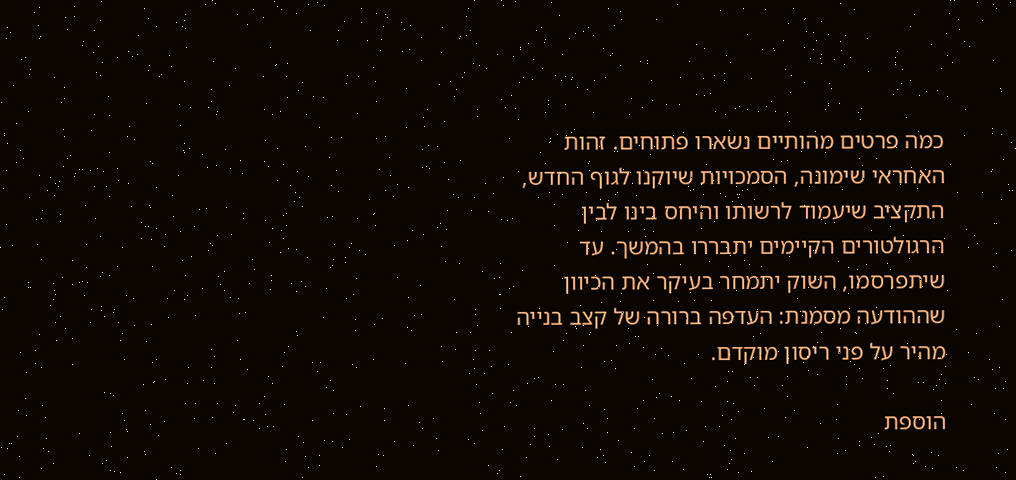כמה פרטים מהותיים נשארו פתוחים. זהות האחראי שימונה, הסמכויות שיוקנו לגוף החדש, התקציב שיעמוד לרשותו והיחס בינו לבין הרגולטורים הקיימים יתבררו בהמשך. עד שיתפרסמו, השוק יתמחר בעיקר את הכיוון שההודעה מסמנת: העדפה ברורה של קצב בנייה מהיר על פני ריסון מוקדם.

הוספת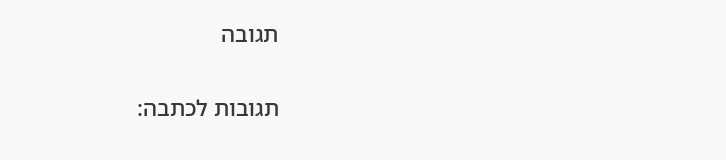תגובה

תגובות לכתבה: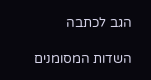הגב לכתבה

השדות המסומנים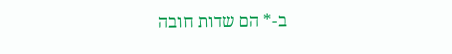ב-* הם שדות חובה